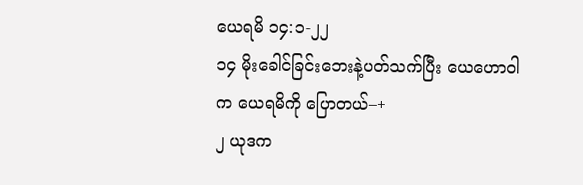ယေရမိ ၁၄:၁-၂၂
၁၄ မိုးခေါင်ခြင်းဘေးနဲ့ပတ်သက်ပြီး ယေဟောဝါက ယေရမိကို ပြောတယ်–+
၂ ယုဒက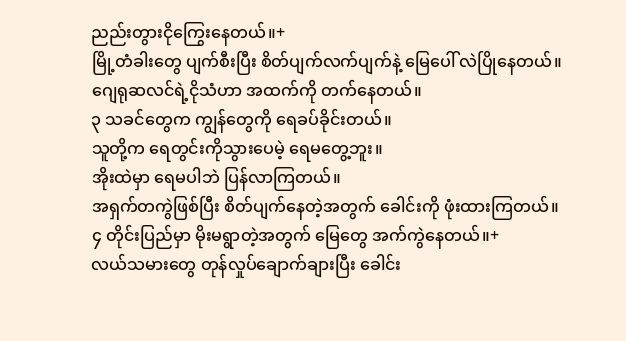ညည်းတွားငိုကြွေးနေတယ်။+
မြို့တံခါးတွေ ပျက်စီးပြီး စိတ်ပျက်လက်ပျက်နဲ့ မြေပေါ် လဲပြိုနေတယ်။
ဂျေရုဆလင်ရဲ့ငိုသံဟာ အထက်ကို တက်နေတယ်။
၃ သခင်တွေက ကျွန်တွေကို ရေခပ်ခိုင်းတယ်။
သူတို့က ရေတွင်းကိုသွားပေမဲ့ ရေမတွေ့ဘူး။
အိုးထဲမှာ ရေမပါဘဲ ပြန်လာကြတယ်။
အရှက်တကွဲဖြစ်ပြီး စိတ်ပျက်နေတဲ့အတွက် ခေါင်းကို ဖုံးထားကြတယ်။
၄ တိုင်းပြည်မှာ မိုးမရွာတဲ့အတွက် မြေတွေ အက်ကွဲနေတယ်။+
လယ်သမားတွေ တုန်လှုပ်ချောက်ချားပြီး ခေါင်း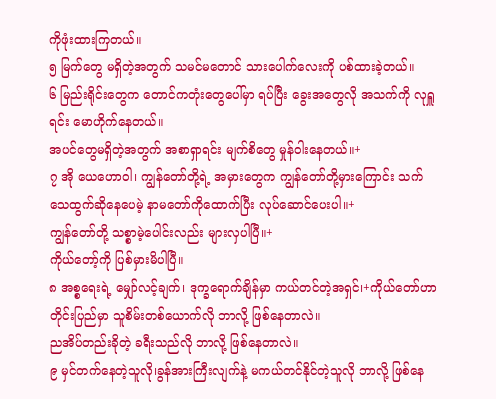ကိုဖုံးထားကြတယ်။
၅ မြက်တွေ မရှိတဲ့အတွက် သမင်မတောင် သားပေါက်လေးကို ပစ်ထားခဲ့တယ်။
၆ မြည်းရိုင်းတွေက တောင်ကတုံးတွေပေါ်မှာ ရပ်ပြီး ခွေးအတွေလို အသက်ကို လုရှူရင်း မောဟိုက်နေတယ်။
အပင်တွေမရှိတဲ့အတွက် အစာရှာရင်း မျက်စိတွေ မှုန်ဝါးနေတယ်။+
၇ အို ယေဟောဝါ၊ ကျွန်တော်တို့ရဲ့ အမှားတွေက ကျွန်တော်တို့မှားကြောင်း သက်သေထွက်ဆိုနေပေမဲ့ နာမတော်ကိုထောက်ပြီး လုပ်ဆောင်ပေးပါ။+
ကျွန်တော်တို့ သစ္စာမဲ့ပေါင်းလည်း များလှပါပြီ။+
ကိုယ်တော့်ကို ပြစ်မှားမိပါပြီ။
၈ အစ္စရေးရဲ့ မျှော်လင့်ချက်၊ ဒုက္ခရောက်ချိန်မှာ ကယ်တင်တဲ့အရှင်၊+ကိုယ်တော်ဟာ တိုင်းပြည်မှာ သူစိမ်းတစ်ယောက်လို ဘာလို့ ဖြစ်နေတာလဲ။
ညအိပ်တည်းခိုတဲ့ ခရီးသည်လို ဘာလို့ ဖြစ်နေတာလဲ။
၉ မှင်တက်နေတဲ့သူလို၊ခွန်အားကြီးလျက်နဲ့ မကယ်တင်နိုင်တဲ့သူလို ဘာလို့ ဖြစ်နေ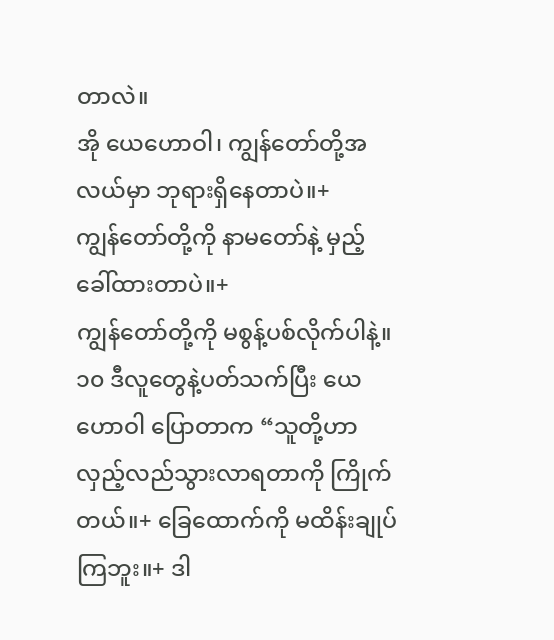တာလဲ။
အို ယေဟောဝါ၊ ကျွန်တော်တို့အလယ်မှာ ဘုရားရှိနေတာပဲ။+
ကျွန်တော်တို့ကို နာမတော်နဲ့ မှည့်ခေါ်ထားတာပဲ။+
ကျွန်တော်တို့ကို မစွန့်ပစ်လိုက်ပါနဲ့။
၁၀ ဒီလူတွေနဲ့ပတ်သက်ပြီး ယေဟောဝါ ပြောတာက “သူတို့ဟာ လှည့်လည်သွားလာရတာကို ကြိုက်တယ်။+ ခြေထောက်ကို မထိန်းချုပ်ကြဘူး။+ ဒါ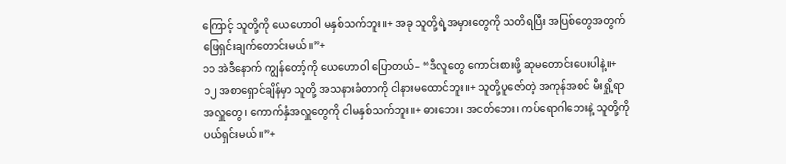ကြောင့် သူတို့ကို ယေဟောဝါ မနှစ်သက်ဘူး။+ အခု သူတို့ရဲ့အမှားတွေကို သတိရပြီး အပြစ်တွေအတွက် ဖြေရှင်းချက်တောင်းမယ်။”+
၁၁ အဲဒီနောက် ကျွန်တော့်ကို ယေဟောဝါ ပြောတယ်– “ဒီလူတွေ ကောင်းစားဖို့ ဆုမတောင်းပေးပါနဲ့။+
၁၂ အစာရှောင်ချိန်မှာ သူတို့ အသနားခံတာကို ငါနားမထောင်ဘူး။+ သူတို့ပူဇော်တဲ့ အကုန်အစင် မီးရှို့ရာအလှူတွေ၊ ကောက်နှံအလှူတွေကို ငါမနှစ်သက်ဘူး။+ ဓားဘေး၊ အငတ်ဘေး၊ ကပ်ရောဂါဘေးနဲ့ သူတို့ကို ပယ်ရှင်းမယ်။”+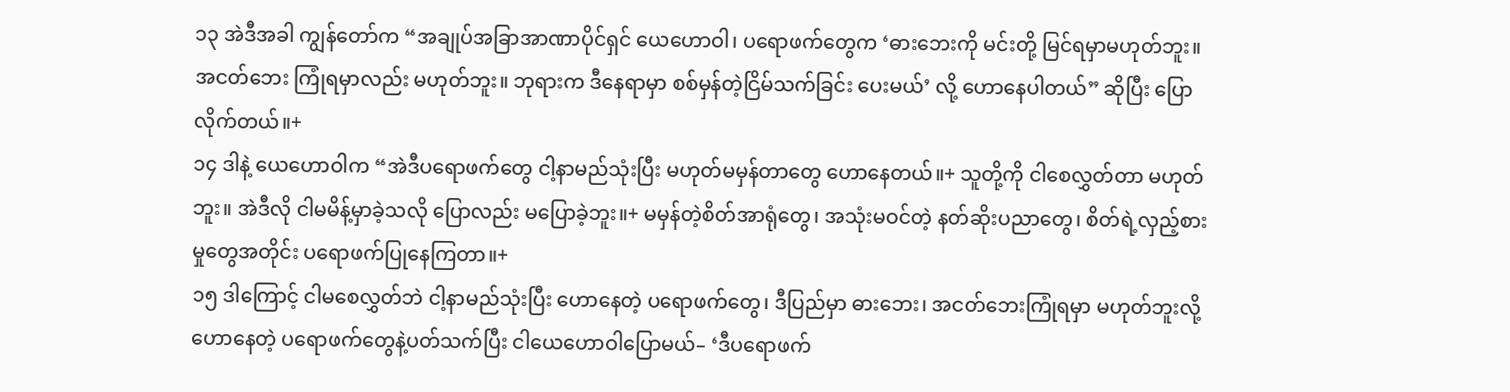၁၃ အဲဒီအခါ ကျွန်တော်က “အချုပ်အခြာအာဏာပိုင်ရှင် ယေဟောဝါ၊ ပရောဖက်တွေက ‘ဓားဘေးကို မင်းတို့ မြင်ရမှာမဟုတ်ဘူး။ အငတ်ဘေး ကြုံရမှာလည်း မဟုတ်ဘူး။ ဘုရားက ဒီနေရာမှာ စစ်မှန်တဲ့ငြိမ်သက်ခြင်း ပေးမယ်’ လို့ ဟောနေပါတယ်” ဆိုပြီး ပြောလိုက်တယ်။+
၁၄ ဒါနဲ့ ယေဟောဝါက “အဲဒီပရောဖက်တွေ ငါ့နာမည်သုံးပြီး မဟုတ်မမှန်တာတွေ ဟောနေတယ်။+ သူတို့ကို ငါစေလွှတ်တာ မဟုတ်ဘူး။ အဲဒီလို ငါမမိန့်မှာခဲ့သလို ပြောလည်း မပြောခဲ့ဘူး။+ မမှန်တဲ့စိတ်အာရုံတွေ၊ အသုံးမဝင်တဲ့ နတ်ဆိုးပညာတွေ၊ စိတ်ရဲ့လှည့်စားမှုတွေအတိုင်း ပရောဖက်ပြုနေကြတာ။+
၁၅ ဒါကြောင့် ငါမစေလွှတ်ဘဲ ငါ့နာမည်သုံးပြီး ဟောနေတဲ့ ပရောဖက်တွေ၊ ဒီပြည်မှာ ဓားဘေး၊ အငတ်ဘေးကြုံရမှာ မဟုတ်ဘူးလို့ ဟောနေတဲ့ ပရောဖက်တွေနဲ့ပတ်သက်ပြီး ငါယေဟောဝါပြောမယ်– ‘ဒီပရောဖက်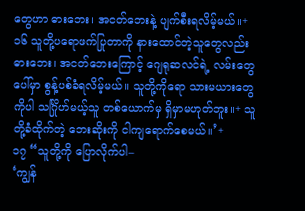တွေဟာ ဓားဘေး၊ အငတ်ဘေးနဲ့ ပျက်စီးရလိမ့်မယ်။+
၁၆ သူတို့ပရောဖက်ပြုတာကို နားထောင်တဲ့သူတွေလည်း ဓားဘေး၊ အငတ်ဘေးကြောင့် ဂျေရုဆလင်ရဲ့ လမ်းတွေပေါ်မှာ စွန့်ပစ်ခံရလိမ့်မယ်။ သူတို့ကိုရော သားမယားတွေကိုပါ သင်္ဂြိုဟ်မယ့်သူ တစ်ယောက်မှ ရှိမှာမဟုတ်ဘူး။+ သူတို့ခံထိုက်တဲ့ ဘေးဆိုးကို ငါကျရောက်စေမယ်။’+
၁၇ “သူတို့ကို ပြောလိုက်ပါ–
‘ကျွန်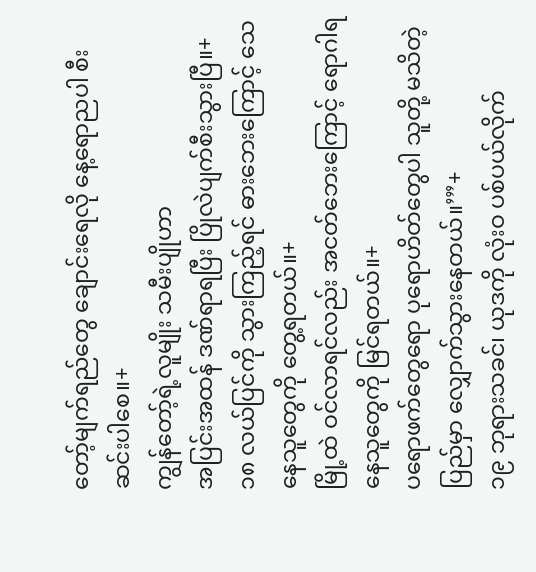တော့်မျက်ရည်တွေ ချောင်းရေလို နေ့ရောညပါ စီးဆင်းပါစေ။+
ကျွန်တော့်ရဲ့လူမျိုး သမီးပျိုဟာ
အပြင်းအထန် ဒဏ်ရာရပြီး ပြိုလဲပျက်စီးသွားပြီ။+
၁၈ လယ်ပြင်ကို သွားကြည့်ရင် ဓားဘေးကြောင့် သေနေသူတွေကို တွေ့ရတယ်။+
မြို့ထဲ ဝင်လာရင်လည်း အငတ်ဘေးကြောင့် ရောဂါရနေသူတွေကို မြင်ရတယ်။+
ပရောဖက်တွေရော ပုရောဟိတ်တွေပါ သူတို့ မသိတဲ့ပြည်မှာ လျှောက်သွားနေတယ်။’”+
၁၉ ဘုရားသခင်၊ ယုဒကို လုံးဝ ပစ်ပယ်လိုက်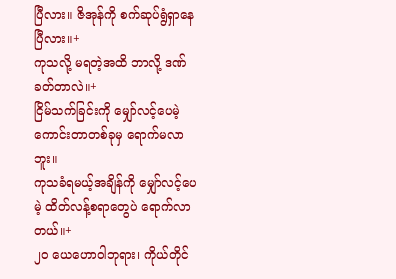ပြီလား။ ဇိအုန်ကို စက်ဆုပ်ရွံရှာနေပြီလား။+
ကုသလို့ မရတဲ့အထိ ဘာလို့ ဒဏ်ခတ်တာလဲ။+
ငြိမ်သက်ခြင်းကို မျှော်လင့်ပေမဲ့ ကောင်းတာတစ်ခုမှ ရောက်မလာဘူး။
ကုသခံရမယ့်အချိန်ကို မျှော်လင့်ပေမဲ့ ထိတ်လန့်စရာတွေပဲ ရောက်လာတယ်။+
၂၀ ယေဟောဝါဘုရား၊ ကိုယ်တိုင်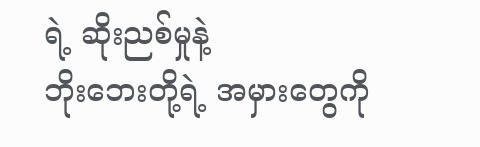ရဲ့ ဆိုးညစ်မှုနဲ့
ဘိုးဘေးတို့ရဲ့ အမှားတွေကို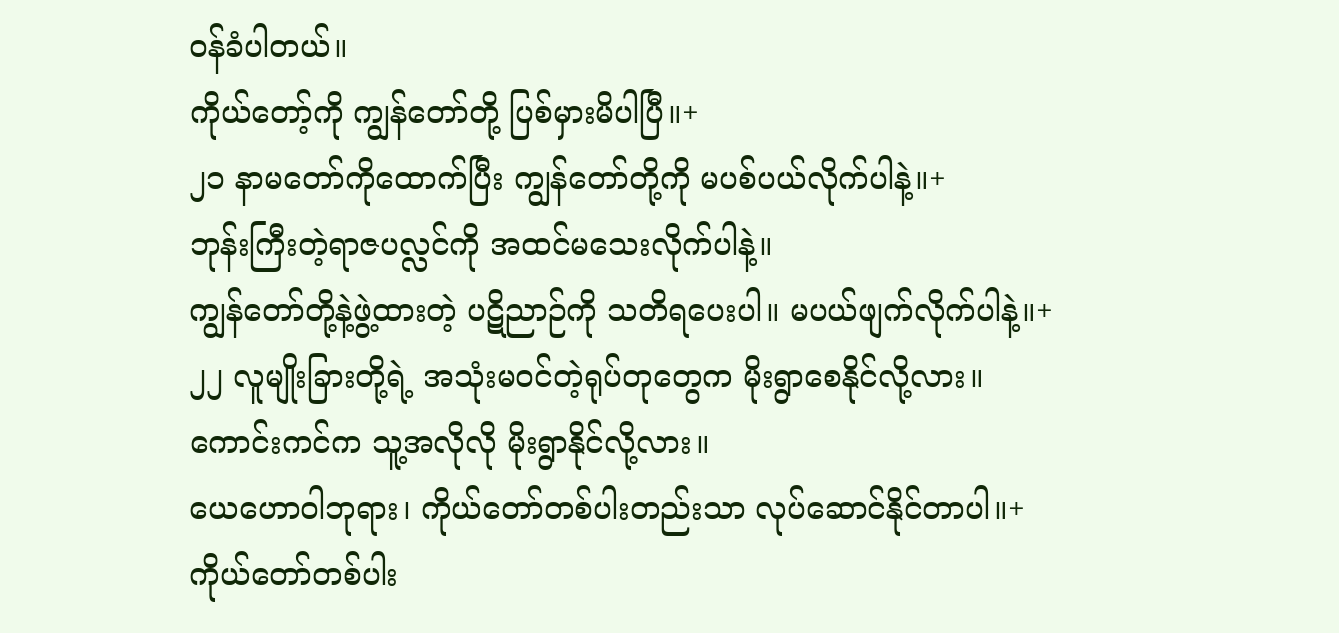ဝန်ခံပါတယ်။
ကိုယ်တော့်ကို ကျွန်တော်တို့ ပြစ်မှားမိပါပြီ။+
၂၁ နာမတော်ကိုထောက်ပြီး ကျွန်တော်တို့ကို မပစ်ပယ်လိုက်ပါနဲ့။+
ဘုန်းကြီးတဲ့ရာဇပလ္လင်ကို အထင်မသေးလိုက်ပါနဲ့။
ကျွန်တော်တို့နဲ့ဖွဲ့ထားတဲ့ ပဋိညာဉ်ကို သတိရပေးပါ။ မပယ်ဖျက်လိုက်ပါနဲ့။+
၂၂ လူမျိုးခြားတို့ရဲ့ အသုံးမဝင်တဲ့ရုပ်တုတွေက မိုးရွာစေနိုင်လို့လား။
ကောင်းကင်က သူ့အလိုလို မိုးရွာနိုင်လို့လား။
ယေဟောဝါဘုရား၊ ကိုယ်တော်တစ်ပါးတည်းသာ လုပ်ဆောင်နိုင်တာပါ။+
ကိုယ်တော်တစ်ပါး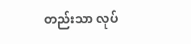တည်းသာ လုပ်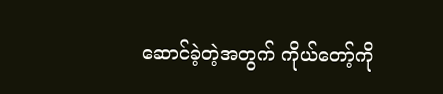ဆောင်ခဲ့တဲ့အတွက် ကိုယ်တော့်ကို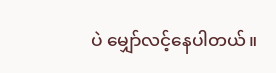ပဲ မျှော်လင့်နေပါတယ်။